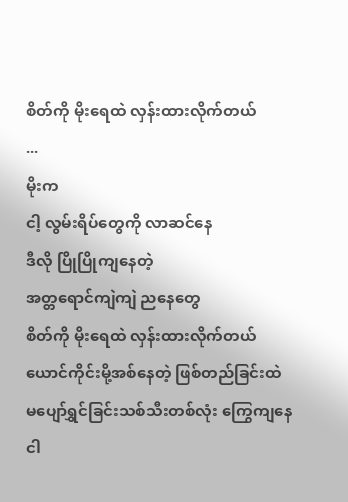စိတ်ကို မိုးရေထဲ လှန်းထားလိုက်တယ်
...
မိုးက
ငါ့ လွမ်းရိပ်တွေကို လာဆင်နေ
ဒီလို ပြိုပြိုကျနေတဲ့
အတ္တရောင်ကျဲကျဲ ညနေတွေ
စိတ်ကို မိုးရေထဲ လှန်းထားလိုက်တယ်
ယောင်ကိုင်းမို့အစ်နေတဲ့ ဖြစ်တည်ခြင်းထဲ
မပျော်ရွှင်ခြင်းသစ်သီးတစ်လုံး ကြွေကျနေ
ငါ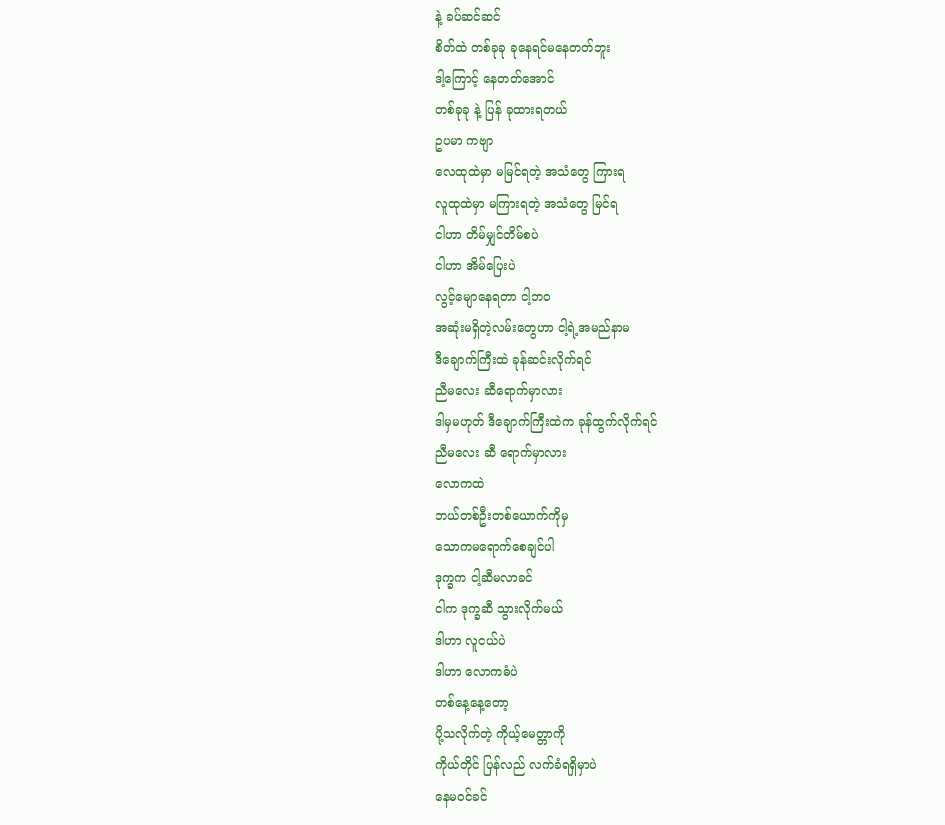နဲ့ ခပ်ဆင်ဆင်
စိတ်ထဲ တစ်ခုခု ခုနေရင်မနေတတ်ဘူး
ဒါ့ကြောင့် နေတတ်အောင်
တစ်ခုခု နဲ့ ပြန် ခုထားရတယ်
ဥပမာ ကဗျာ
လေထုထဲမှာ မမြင်ရတဲ့ အသံတွေ ကြားရ
လူထုထဲမှာ မကြားရတဲ့ အသံတွေ မြင်ရ
ငါဟာ တိမ်မျှင်တိမ်စပဲ
ငါဟာ အိမ်ပြေးပဲ
လွင့်မျောနေရတာ ငါ့ဘဝ
အဆုံးမရှိတဲ့လမ်းတွေဟာ ငါ့ရဲ့အမည်နာမ
ဒီချောက်ကြီးထဲ ခုန်ဆင်းလိုက်ရင်
ညီမလေး ဆီရောက်မှာလား
ဒါမှမဟုတ် ဒီချောက်ကြီးထဲက ခုန်ထွက်လိုက်ရင်
ညီမလေး ဆီ ရောက်မှာလား
လောကထဲ
ဘယ်တစ်ဦးတစ်ယောက်ကိုမှ
သောကမရောက်စေချင်ပါ
ဒုက္ခက ငါ့ဆီမလာခင်
ငါက ဒုက္ခဆီ သွားလိုက်မယ်
ဒါဟာ လူငယ်ပဲ
ဒါဟာ လောကဓံပဲ
တစ်နေ့နေ့တော့
ပို့သလိုက်တဲ့ ကိုယ့်မေတ္တာကို
ကိုယ်တိုင် ပြန်လည် လက်ခံရရှိမှာပဲ
နေမဝင်ခင်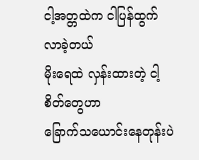ငါ့အတ္တထဲက ငါပြန်ထွက်လာခဲ့တယ်
မိုးရေထဲ လှန်းထားတဲ့ ငါ့စိတ်တွေဟာ
ခြောက်သယောင်းနေတုန်းပဲ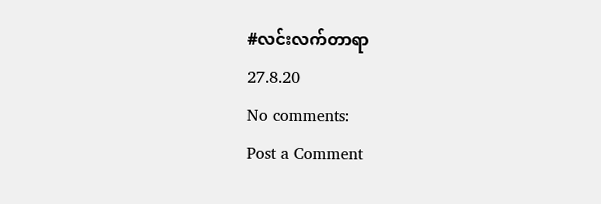#လင်းလက်တာရာ
27.8.20
No comments:
Post a Comment